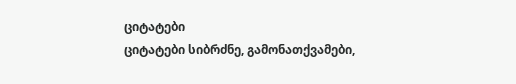ციტატები
ციტატები სიბრძნე, გამონათქვამები,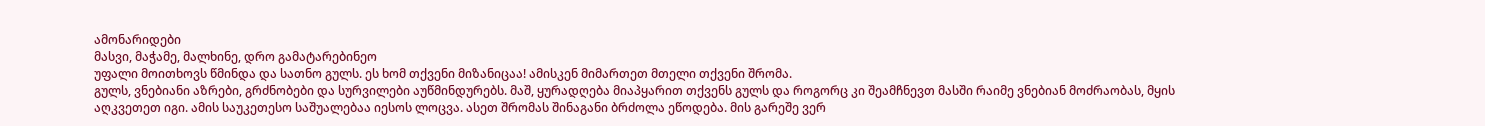ამონარიდები
მასვი, მაჭამე, მალხინე, დრო გამატარებინეო
უფალი მოითხოვს წმინდა და სათნო გულს. ეს ხომ თქვენი მიზანიცაა! ამისკენ მიმართეთ მთელი თქვენი შრომა.
გულს, ვნებიანი აზრები, გრძნობები და სურვილები აუწმინდურებს. მაშ, ყურადღება მიაპყარით თქვენს გულს და როგორც კი შეამჩნევთ მასში რაიმე ვნებიან მოძრაობას, მყის აღკვეთეთ იგი. ამის საუკეთესო საშუალებაა იესოს ლოცვა. ასეთ შრომას შინაგანი ბრძოლა ეწოდება. მის გარეშე ვერ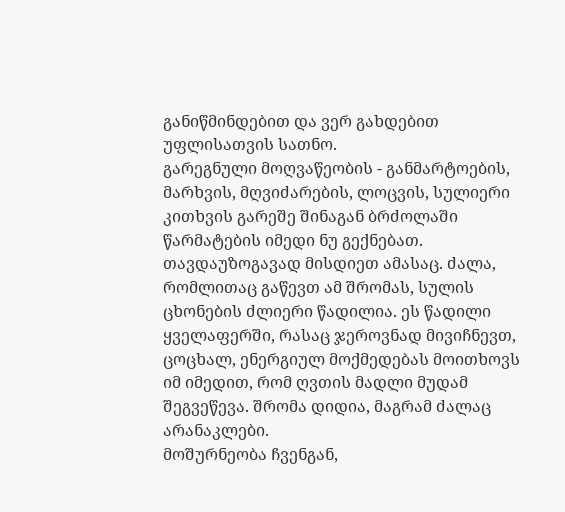განიწმინდებით და ვერ გახდებით უფლისათვის სათნო.
გარეგნული მოღვაწეობის - განმარტოების, მარხვის, მღვიძარების, ლოცვის, სულიერი კითხვის გარეშე შინაგან ბრძოლაში წარმატების იმედი ნუ გექნებათ. თავდაუზოგავად მისდიეთ ამასაც. ძალა, რომლითაც გაწევთ ამ შრომას, სულის ცხონების ძლიერი წადილია. ეს წადილი ყველაფერში, რასაც ჯეროვნად მივიჩნევთ, ცოცხალ, ენერგიულ მოქმედებას მოითხოვს იმ იმედით, რომ ღვთის მადლი მუდამ შეგვეწევა. შრომა დიდია, მაგრამ ძალაც არანაკლები.
მოშურნეობა ჩვენგან,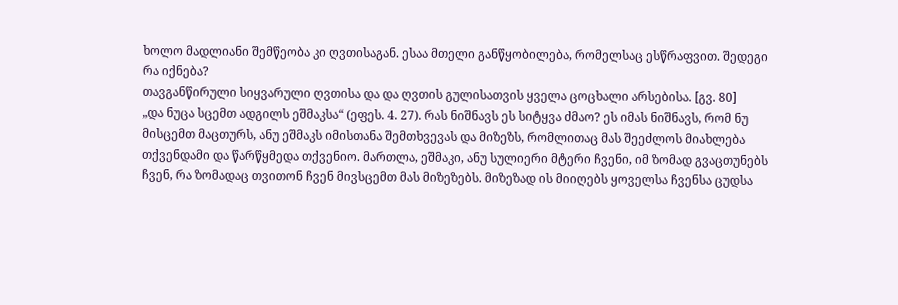ხოლო მადლიანი შემწეობა კი ღვთისაგან. ესაა მთელი განწყობილება, რომელსაც ესწრაფვით. შედეგი რა იქნება?
თავგანწირული სიყვარული ღვთისა და და ღვთის გულისათვის ყველა ცოცხალი არსებისა. [გვ. 80]
„და ნუცა სცემთ ადგილს ეშმაკსა“ (ეფეს. 4. 27). რას ნიშნავს ეს სიტყვა ძმაო? ეს იმას ნიშნავს, რომ ნუ მისცემთ მაცთურს, ანუ ეშმაკს იმისთანა შემთხვევას და მიზეზს, რომლითაც მას შეეძლოს მიახლება თქვენდამი და წარწყმედა თქვენიო. მართლა, ეშმაკი, ანუ სულიერი მტერი ჩვენი, იმ ზომად გვაცთუნებს ჩვენ, რა ზომადაც თვითონ ჩვენ მივსცემთ მას მიზეზებს. მიზეზად ის მიიღებს ყოველსა ჩვენსა ცუდსა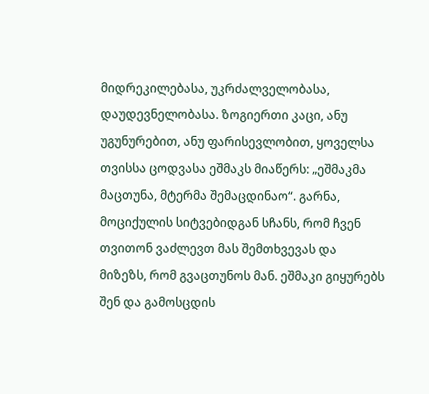მიდრეკილებასა, უკრძალველობასა, დაუდევნელობასა. ზოგიერთი კაცი, ანუ უგუნურებით, ანუ ფარისევლობით, ყოველსა თვისსა ცოდვასა ეშმაკს მიაწერს: „ეშმაკმა მაცთუნა, მტერმა შემაცდინაო“. გარნა, მოციქულის სიტვებიდგან სჩანს, რომ ჩვენ თვითონ ვაძლევთ მას შემთხვევას და მიზეზს, რომ გვაცთუნოს მან. ეშმაკი გიყურებს შენ და გამოსცდის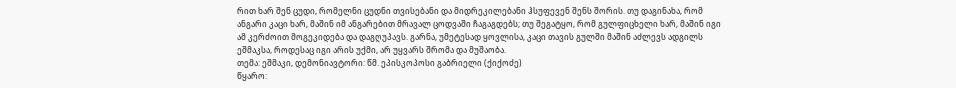რით ხარ შენ ცუდი, რომელნი ცუდნი თვისებანი და მიდრეკილებანი ჰსუფევენ შენს შორის. თუ დაგინახა, რომ ანგარი კაცი ხარ, მაშინ იმ ანგარებით მრავალ ცოდვაში ჩაგაგდებს; თუ შეგატყო, რომ გულფიცხელი ხარ, მაშინ იგი ამ კერძოით მოგეკიდება და დაგღუპავს. გარნა, უმეტესად ყოვლისა, კაცი თავის გულში მაშინ აძლევს ადგილს ეშმაკსა, როდესაც იგი არის უქმი, არ უყვარს შრომა და მუშაობა.
თემა: ეშმაკი, დემონიავტორი: წმ. ეპისკოპოსი გაბრიელი (ქიქოძე)
წყარო: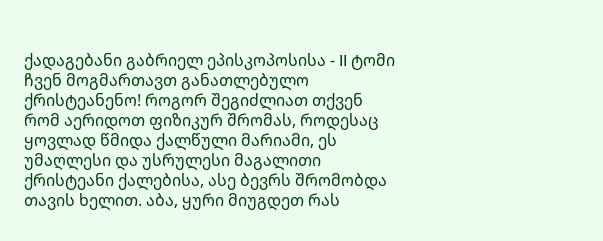ქადაგებანი გაბრიელ ეპისკოპოსისა - II ტომი
ჩვენ მოგმართავთ განათლებულო ქრისტეანენო! როგორ შეგიძლიათ თქვენ რომ აერიდოთ ფიზიკურ შრომას, როდესაც ყოვლად წმიდა ქალწული მარიამი, ეს უმაღლესი და უსრულესი მაგალითი ქრისტეანი ქალებისა, ასე ბევრს შრომობდა თავის ხელით. აბა, ყური მიუგდეთ რას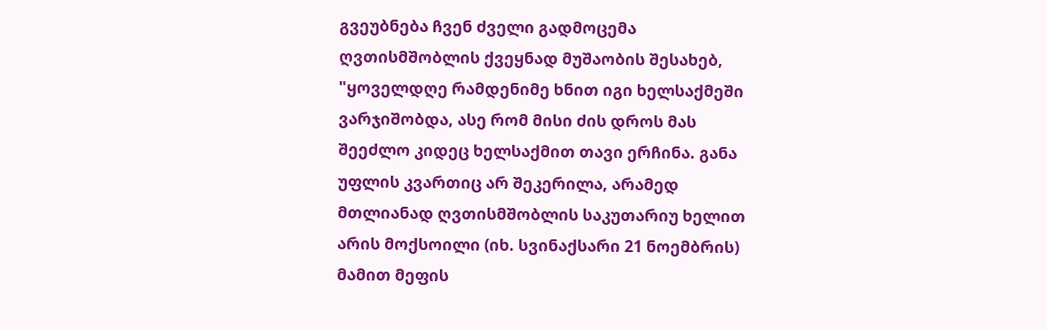გვეუბნება ჩვენ ძველი გადმოცემა ღვთისმშობლის ქვეყნად მუშაობის შესახებ, "ყოველდღე რამდენიმე ხნით იგი ხელსაქმეში ვარჯიშობდა, ასე რომ მისი ძის დროს მას შეეძლო კიდეც ხელსაქმით თავი ერჩინა. განა უფლის კვართიც არ შეკერილა, არამედ მთლიანად ღვთისმშობლის საკუთარიუ ხელით არის მოქსოილი (იხ. სვინაქსარი 21 ნოემბრის) მამით მეფის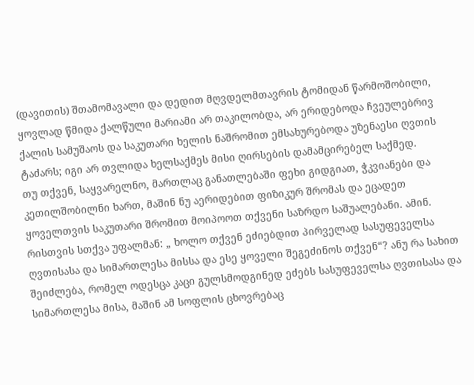(დავითის) შთამომავალი და დედით მღვდელმთავრის ტომიდან წარმოშობილი, ყოვლად წმიდა ქალწული მარიამი არ თაკილობდა, არ ერიდებოდა ჩვეულებრივ ქალის სამუშაოს და საკუთარი ხელის ნაშრომით ემსახურებოდა უზენაესი ღვთის ტაძარს; იგი არ თვლიდა ხელსაქმეს მისი ღირსების დამამცირებელ საქმედ.
თუ თქვენ, საყვარელნო, მართლაც განათლებაში ფეხი გიდგიათ, ჭკვიანები და კეთილშობილნი ხართ, მაშინ ნუ აერიდებით ფიზიკურ შრომას და ეცადეთ ყოველთვის საკუთარი შრომით მოიპოოთ თქვენი საზრდო საშუალებანი. ამინ.
რისთვის სთქვა უფალმან: „ ხოლო თქვენ ეძიებდით პირველად სასუფეველსა ღვთისასა და სიმართლესა მისსა და ესე ყოველი შეგეძინოს თქვენ“? ანუ რა სახით შეიძლება, რომელ ოდესცა კაცი გულსმოდგინედ ეძებს სასუფეველსა ღვთისასა და სიმართლესა მისა, მაშინ ამ სოფლის ცხოვრებაც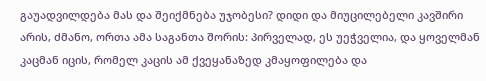გაუადვილდება მას და შეიქმნება უჯობესი? დიდი და მიუცილებელი კავშირი არის, ძმანო, ორთა ამა საგანთა შორის: პირველად, ეს უეჭველია, და ყოველმან კაცმან იცის, რომელ კაცის ამ ქვეყანაზედ კმაყოფილება და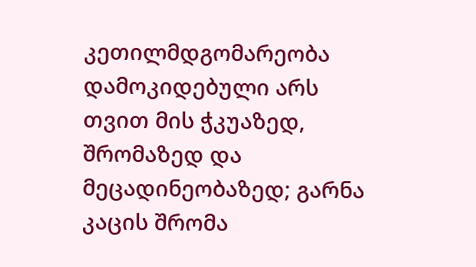კეთილმდგომარეობა დამოკიდებული არს თვით მის ჭკუაზედ, შრომაზედ და მეცადინეობაზედ; გარნა კაცის შრომა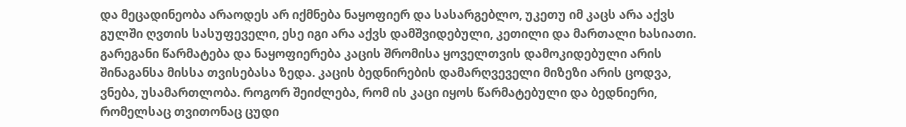და მეცადინეობა არაოდეს არ იქმნება ნაყოფიერ და სასარგებლო, უკეთუ იმ კაცს არა აქვს გულში ღვთის სასუფეველი, ესე იგი არა აქვს დამშვიდებული, კეთილი და მართალი ხასიათი. გარეგანი წარმატება და ნაყოფიერება კაცის შრომისა ყოველთვის დამოკიდებული არის შინაგანსა მისსა თვისებასა ზედა. კაცის ბედნირების დამარღვეველი მიზეზი არის ცოდვა, ვნება, უსამართლობა. როგორ შეიძლება, რომ ის კაცი იყოს წარმატებული და ბედნიერი, რომელსაც თვითონაც ცუდი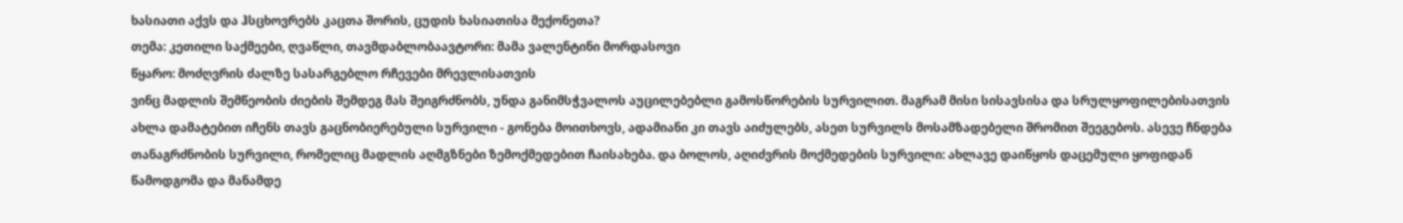ხასიათი აქვს და ჰსცხოვრებს კაცთა შორის, ცუდის ხასიათისა მექონეთა?
თემა: კეთილი საქმეები, ღვაწლი, თავმდაბლობაავტორი: მამა ვალენტინი მორდასოვი
წყარო: მოძღვრის ძალზე სასარგებლო რჩევები მრევლისათვის
ვინც მადლის შემწეობის ძიების შემდეგ მას შეიგრძნობს, უნდა განიმსჭვალოს აუცილებებლი გამოსწორების სურვილით. მაგრამ მისი სისავსისა და სრულყოფილებისათვის ახლა დამატებით იჩენს თავს გაცნობიერებული სურვილი - გონება მოითხოვს, ადამიანი კი თავს აიძულებს, ასეთ სურვილს მოსამზადებელი შრომით შეეგებოს. ასევე ჩნდება თანაგრძნობის სურვილი, რომელიც მადლის აღმგზნები ზემოქმედებით ჩაისახება. და ბოლოს, აღიძვრის მოქმედების სურვილი: ახლავე დაიწყოს დაცემული ყოფიდან წამოდგომა და მანამდე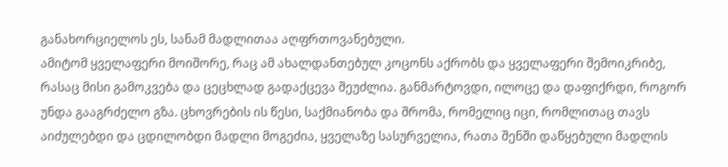განახორციელოს ეს, სანამ მადლითაა აღფრთოვანებული.
ამიტომ ყველაფერი მოიშორე, რაც ამ ახალდანთებულ კოცონს აქრობს და ყველაფერი შემოიკრიბე, რასაც მისი გამოკვება და ცეცხლად გადაქცევა შეუძლია. განმარტოვდი, ილოცე და დაფიქრდი, როგორ უნდა გააგრძელო გზა. ცხოვრების ის წესი, საქმიანობა და შრომა, რომელიც იცი, რომლითაც თავს აიძულებდი და ცდილობდი მადლი მოგეძია, ყველაზე სასურველია, რათა შენში დაწყებული მადლის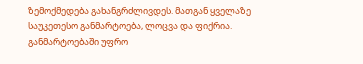ზემოქმედება გახანგრძლივდეს. მათგან ყველაზე საუკეთესო განმარტოება, ლოცვა და ფიქრია. განმარტოებაში უფრო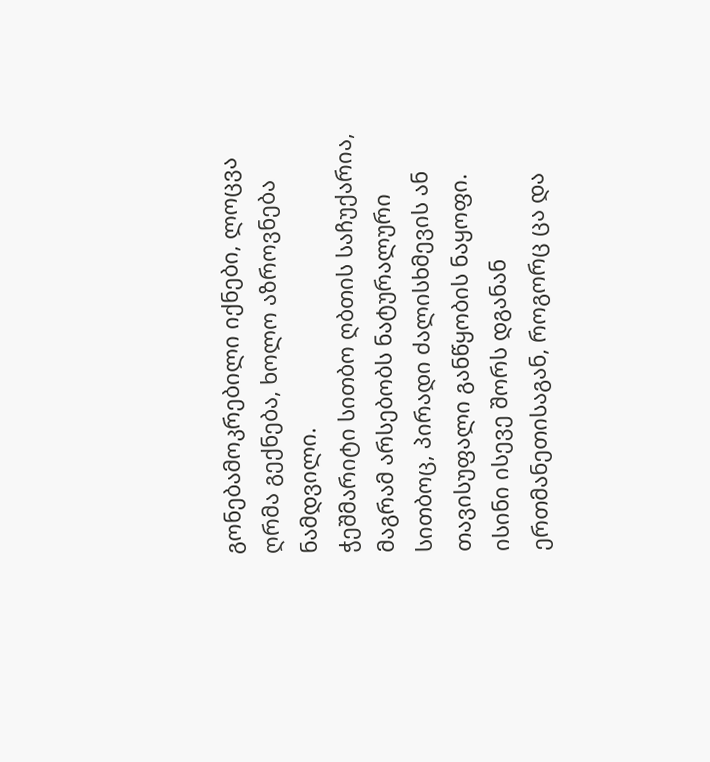გონებამოკრებილი იქნები, ლოცვა ღრმა გექნება, ხოლო აზროვნება ნამდვილი.
ჭეშმარიტი სითბო ღბთის საჩუქარია, მაგრამ არსებობს ნატურალური სითბოც, პირადი ძალისხმევის ან თავისუფალი განწყობის ნაყოფი. ისინი ისევე შორს დგანან ერთმანეთისაგან, როგორც ცა და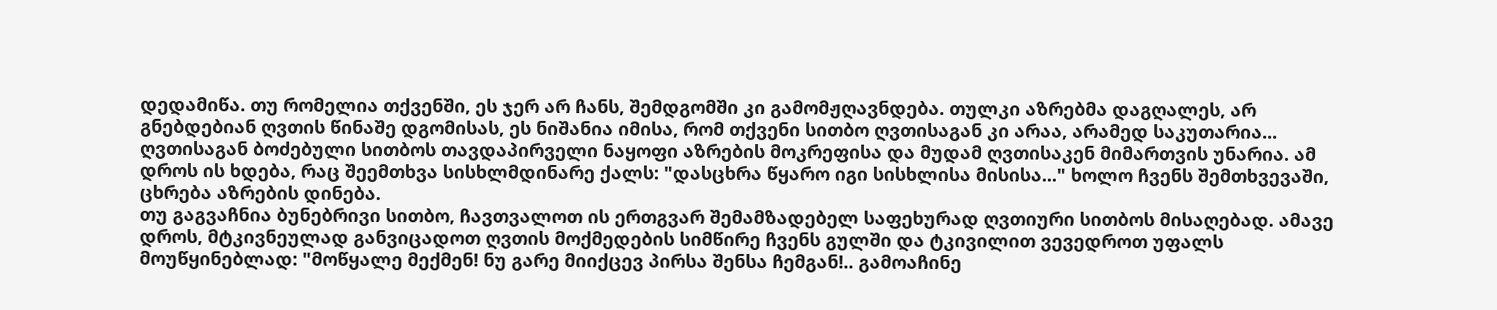დედამიწა. თუ რომელია თქვენში, ეს ჯერ არ ჩანს, შემდგომში კი გამომჟღავნდება. თულკი აზრებმა დაგღალეს, არ გნებდებიან ღვთის წინაშე დგომისას, ეს ნიშანია იმისა, რომ თქვენი სითბო ღვთისაგან კი არაა, არამედ საკუთარია...
ღვთისაგან ბოძებული სითბოს თავდაპირველი ნაყოფი აზრების მოკრეფისა და მუდამ ღვთისაკენ მიმართვის უნარია. ამ დროს ის ხდება, რაც შეემთხვა სისხლმდინარე ქალს: "დასცხრა წყარო იგი სისხლისა მისისა..." ხოლო ჩვენს შემთხვევაში, ცხრება აზრების დინება.
თუ გაგვაჩნია ბუნებრივი სითბო, ჩავთვალოთ ის ერთგვარ შემამზადებელ საფეხურად ღვთიური სითბოს მისაღებად. ამავე დროს, მტკივნეულად განვიცადოთ ღვთის მოქმედების სიმწირე ჩვენს გულში და ტკივილით ვევედროთ უფალს მოუწყინებლად: "მოწყალე მექმენ! ნუ გარე მიიქცევ პირსა შენსა ჩემგან!.. გამოაჩინე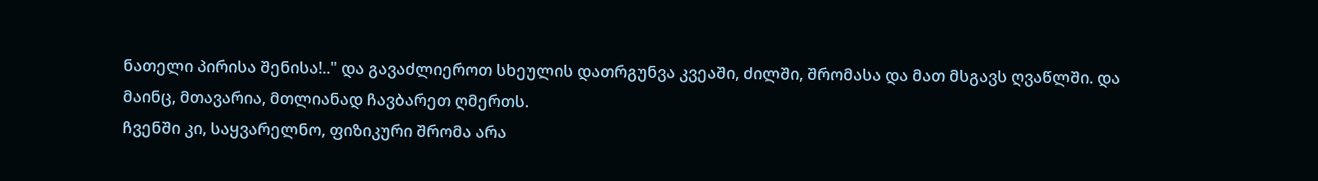ნათელი პირისა შენისა!.." და გავაძლიეროთ სხეულის დათრგუნვა კვეაში, ძილში, შრომასა და მათ მსგავს ღვაწლში. და მაინც, მთავარია, მთლიანად ჩავბარეთ ღმერთს.
ჩვენში კი, საყვარელნო, ფიზიკური შრომა არა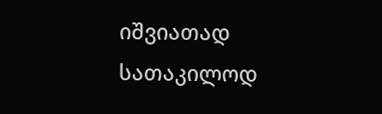იშვიათად სათაკილოდ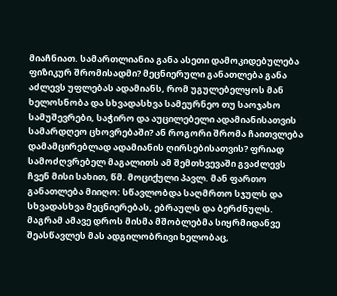მიაჩნიათ. სამართლიანია განა ასეთი დამოკიდებულება ფიზიკურ შრომისადმი? მეცნიერული განათლება განა აძლევს უფლებას ადამიანს, რომ უგულებელყოს მან ხელოსნობა და სხვადასხვა სამეურნეო თუ საოჯახო სამუშევრები, საჭირო და აუცილებელი ადამიანისათვის სამარდღეო ცხოვრებაში? ან როგორი შრომა ჩაითვლება დამამცირებლად ადამიანის ღირსებისათვის? ფრიად სამოძღვრებელ მაგალითს ამ შემთხვევაში გვაძლევს ჩვენ მისი სახით, წმ. მოციქული პავლ. მან ფართო განათლება მიიღო: სწავლობდა საღმრთო სჯულს და სხვადასხვა მეცნიერებას, ებრაულს და ბერძნულს. მაგრამ ამავე დროს მისმა მშობლებმა სიყრმიდანვე შეასწავლეს მას ადგილობრივი ხელობაც,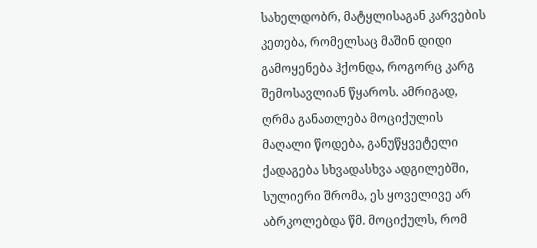სახელდობრ, მატყლისაგან კარვების კეთება, რომელსაც მაშინ დიდი გამოყენება ჰქონდა, როგორც კარგ შემოსავლიან წყაროს. ამრიგად, ღრმა განათლება მოციქულის მაღალი წოდება, განუწყვეტელი ქადაგება სხვადასხვა ადგილებში, სულიერი შრომა, ეს ყოველივე არ აბრკოლებდა წმ. მოციქულს, რომ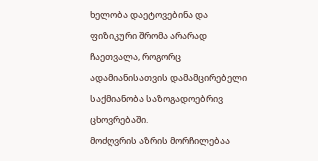ხელობა დაეტოვებინა და ფიზიკური შრომა არარად ჩაეთვალა, როგორც ადამიანისათვის დამამცირებელი საქმიანობა საზოგადოებრივ ცხოვრებაში.
მოძღვრის აზრის მორჩილებაა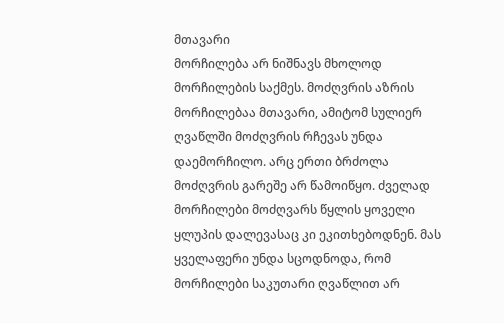მთავარი
მორჩილება არ ნიშნავს მხოლოდ მორჩილების საქმეს. მოძღვრის აზრის მორჩილებაა მთავარი, ამიტომ სულიერ ღვაწლში მოძღვრის რჩევას უნდა დაემორჩილო. არც ერთი ბრძოლა მოძღვრის გარეშე არ წამოიწყო. ძველად მორჩილები მოძღვარს წყლის ყოველი ყლუპის დალევასაც კი ეკითხებოდნენ. მას ყველაფერი უნდა სცოდნოდა, რომ მორჩილები საკუთარი ღვაწლით არ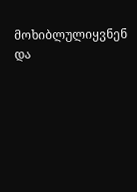მოხიბლულიყვნენ და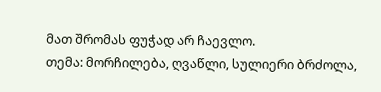მათ შრომას ფუჭად არ ჩაევლო.
თემა: მორჩილება, ღვაწლი, სულიერი ბრძოლა,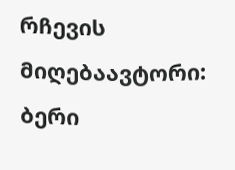რჩევის მიღებაავტორი: ბერი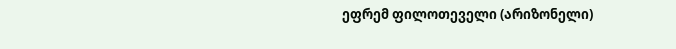ეფრემ ფილოთეველი (არიზონელი)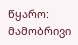წყარო: მამობრივი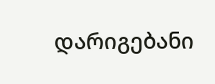დარიგებანი